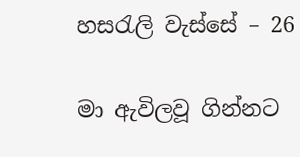හසරැලි වැස්සේ – 26

මා ඇවිලවූ ගින්නට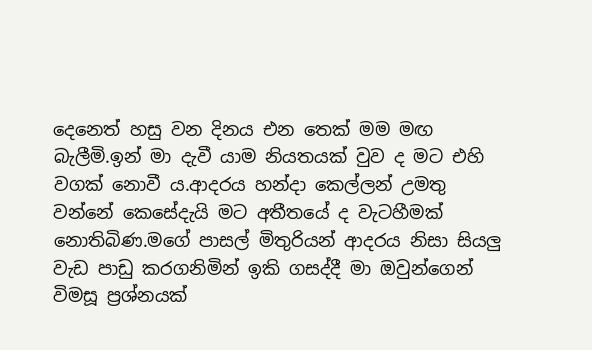දෙනෙත් හසු වන දිනය එන තෙක් මම මඟ බැලීමි.ඉන් මා දැවී යාම නියතයක් වුව ද මට එහි වගක් නොවී ය.ආදරය හන්දා කෙල්ලන් උමතු වන්නේ කෙසේදැයි මට අතීතයේ ද වැටහීමක් නොතිබිණ.මගේ පාසල් මිතුරියන් ආදරය නිසා සියලු වැඩ පාඩු කරගනිමින් ඉකි ගසද්දී මා ඔවුන්ගෙන් විමසූ ප්‍රශ්නයක්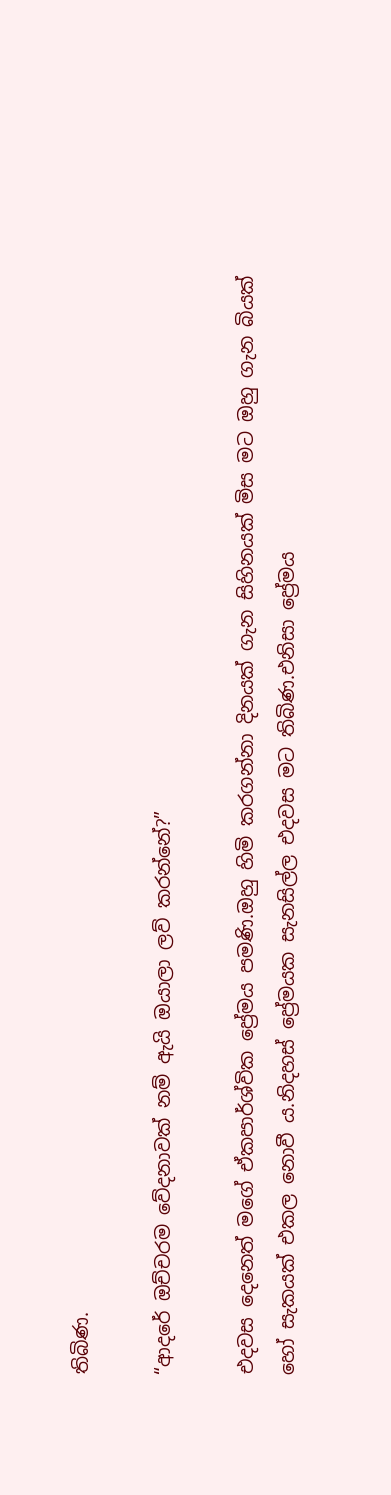තිබිණ.

“ආදරේ ඔච්චරම වේදනාවක් නම් ඇයි ඔයාලා ලව් කරන්නේ?”

එදවස දෙනෙත් මගේ ඒකපාර්ශ්වික ප්‍රේමය පමණි.ඔහු හිමි කරගන්නා දිනයක් ගැන සිහිනයක් මිස මට ඔහු ගැන බියක් හෝ සැකයක් එකල නොවී ය.නිදහස් ප්‍රේමයක සැනසිල්ල එදවස මට තිබිණ.එනිසා ප්‍රේමය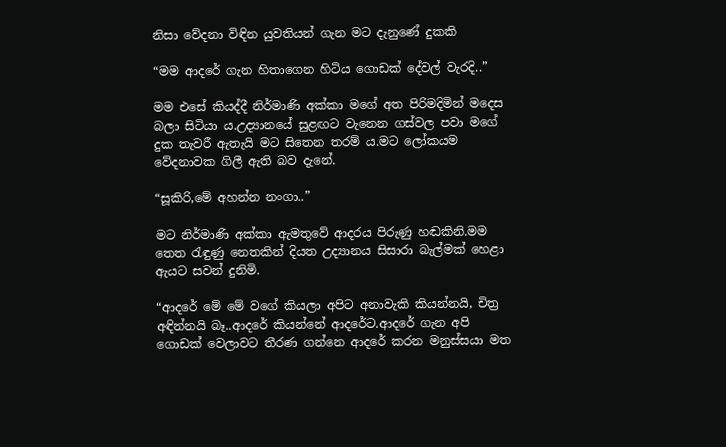නිසා වේදනා විඳින යුවතියන් ගැන මට දැනුණේ දුකකි

“මම ආදරේ ගැන හිතාගෙන හිටිය ගොඩක් දේවල් වැරදි..”

මම එසේ කියද්දී නිර්මාණි අක්කා මගේ අත පිරිමදිමින් මදෙස බලා සිටියා ය.උද්‍යානයේ සුළඟට වැනෙන ගස්වල පවා මගේ දුක තැවරී ඇතැයි මට සිතෙන තරම් ය.මට ලෝකයම වේදනාවක ගිලී ඇති බව දැනේ.

“සූකිරි,මේ අහන්න නංගා..”

මට නිර්මාණි අක්කා ඇමතුවේ ආදරය පිරුණු හඬකිනි.මම තෙත රැඳුණු නෙතකින් දියත උද්‍යානය සිසාරා බැල්මක් හෙළා ඇයට සවන් දුනිමි.

“ආදරේ මේ මේ වගේ කියලා අපිට අනාවැකි කියන්නයි, චිත්‍ර අඳින්නයි බෑ..ආදරේ කියන්නේ ආදරේට.ආදරේ ගැන අපි ගොඩක් වෙලාවට තීරණ ගන්නෙ ආදරේ කරන මනුස්සයා මත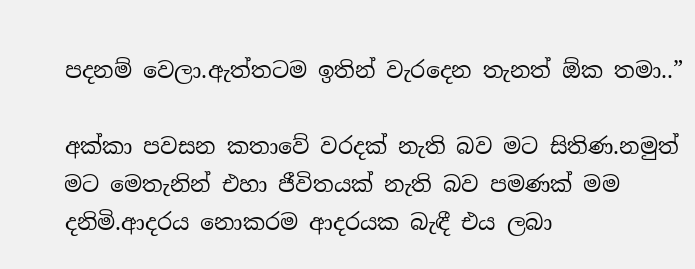පදනම් වෙලා.ඇත්තටම ඉතින් වැරදෙන තැනත් ඕක තමා..”

අක්කා පවසන කතාවේ වරදක් නැති බව මට සිතිණ.නමුත් මට මෙතැනින් එහා ජීවිතයක් නැති බව පමණක් මම දනිමි.ආදරය නොකරම ආදරයක බැඳී එය ලබා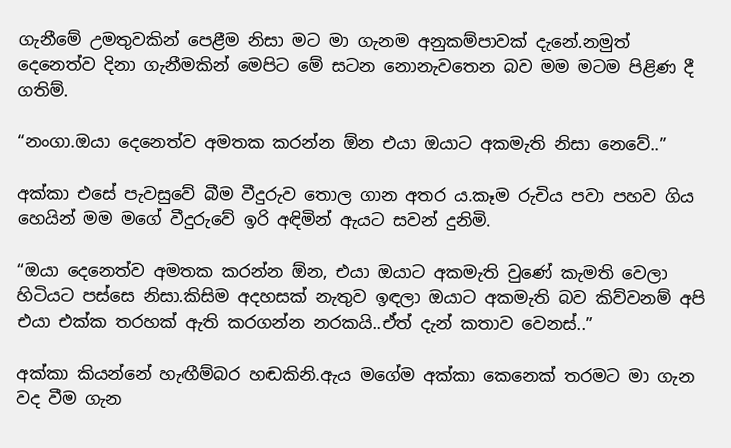ගැනීමේ උමතුවකින් පෙළීම නිසා මට මා ගැනම අනුකම්පාවක් දැනේ.නමුත් දෙනෙත්ව දිනා ගැනීමකින් මෙපිට මේ සටන නොනැවතෙන බව මම මටම පිළිණ දී ගතිම්.

“නංගා.ඔයා දෙනෙත්ව අමතක කරන්න ඕන එයා ඔයාට අකමැති නිසා නෙවේ..”

අක්කා එසේ පැවසුවේ බීම වීදුරුව තොල ගාන අතර ය.කෑම රුචිය පවා පහව ගිය හෙයින් මම මගේ වීදුරුවේ ඉරි අඳිමින් ඇයට සවන් දුනිමි.

“ඔයා දෙනෙත්ව අමතක කරන්න ඕන, එයා ඔයාට අකමැති වුණේ කැමති වෙලා හිටියට පස්සෙ නිසා.කිසිම අදහසක් නැතුව ඉඳලා ඔයාට අකමැති බව කිව්වනම් අපි එයා එක්ක තරහක් ඇති කරගන්න නරකයි..ඒත් දැන් කතාව වෙනස්..”

අක්කා කියන්නේ හැඟීම්බර හඬකිනි.ඇය මගේම අක්කා කෙනෙක් තරමට මා ගැන වද වීම ගැන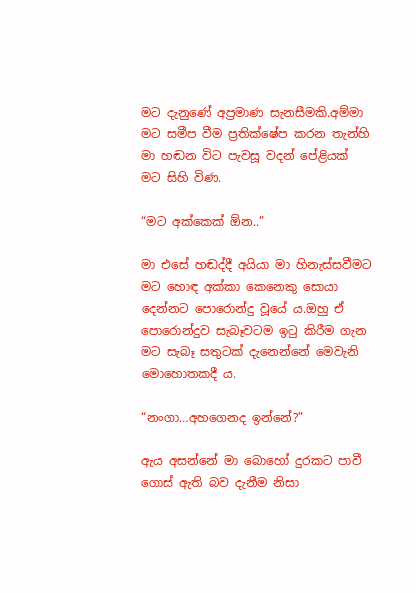මට දැනුණේ අප්‍රමාණ සැනසීමකි.අම්මා මට සමීප වීම ප්‍රතික්ෂේප කරන තැන්හි මා හඬන විට පැවසූ වදන් පේළියක් මට සිහි විණ.

“මට අක්කෙක් ඕන..”

මා එසේ හඬද්දී අයියා මා හිනැස්සවීමට මට හොඳ අක්කා කෙනෙකු සොයා දෙන්නට පොරොන්දු වූයේ ය.ඔහු ඒ පොරොන්දුව සැබෑවටම ඉටු කිරීම ගැන මට සැබෑ සතුටක් දැනෙන්නේ මෙවැනි මොහොතකදී ය.

“නංගා…අහගෙනද ඉන්නේ?”

ඇය අසන්නේ මා බොහෝ දුරකට පාවී ගොස් ඇති බව දැනීම නිසා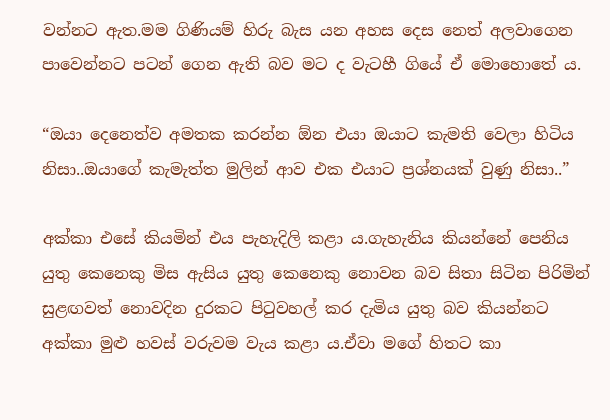වන්නට ඇත.මම ගිණියම් හිරු බැස යන අහස දෙස නෙත් අලවාගෙන පාවෙන්නට පටන් ගෙන ඇති බව මට ද වැටහී ගියේ ඒ මොහොතේ ය.

“ඔයා දෙනෙත්ව අමතක කරන්න ඕන එයා ඔයාට කැමති වෙලා හිටිය නිසා..ඔයාගේ කැමැත්ත මුලින් ආව එක එයාට ප්‍රශ්නයක් වුණු නිසා..”

අක්කා එසේ කියමින් එය පැහැදිලි කළා ය.ගැහැනිය කියන්නේ පෙනිය යුතු කෙනෙකු මිස ඇසිය යුතු කෙනෙකු නොවන බව සිතා සිටින පිරිමින් සුළඟවත් නොවදින දුරකට පිටුවහල් කර දැමිය යුතු බව කියන්නට අක්කා මුළු හවස් වරුවම වැය කළා ය.ඒවා මගේ හිතට කා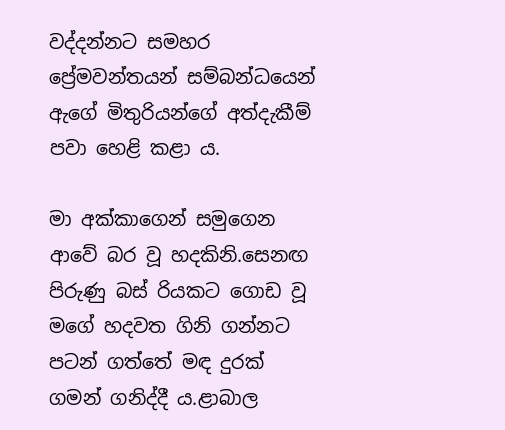වද්දන්නට සමහර ප්‍රේමවන්තයන් සම්බන්ධයෙන් ඇගේ මිතුරියන්ගේ අත්දැකීම් පවා හෙළි කළා ය.

මා අක්කාගෙන් සමුගෙන ආවේ බර වූ හදකිනි.සෙනඟ පිරුණු බස් රියකට ගොඩ වූ මගේ හදවත ගිනි ගන්නට පටන් ගත්තේ මඳ දුරක් ගමන් ගනිද්දී ය.ළාබාල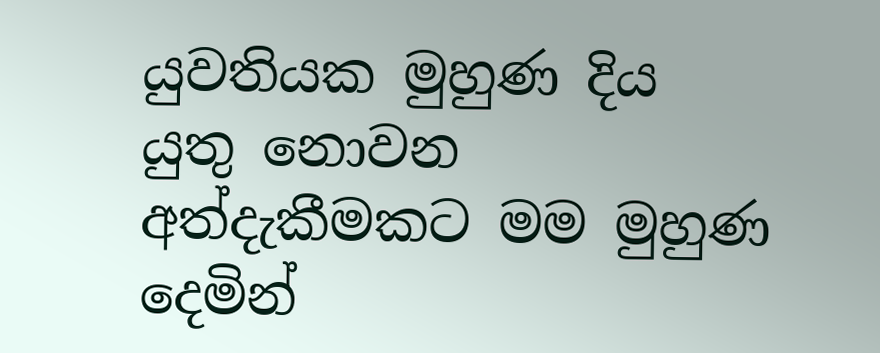යුවතියක මුහුණ දිය යුතු නොවන අත්දැකීමකට මම මුහුණ දෙමින්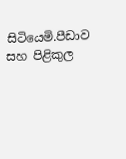සිටියෙමි.පීඩාව සහ පිළිකුල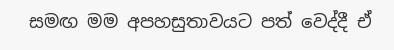සමඟ මම අපහසුතාවයට පත් වෙද්දී ඒ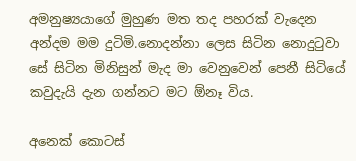අමනුෂ්‍යයාගේ මුහුණ මත තද පහරක් වැදෙන අන්දම මම දුටිමි.නොදන්නා ලෙස සිටින නොදුටුවා සේ සිටින මිනිසුන් මැද මා වෙනුවෙන් පෙනී සිටියේ කවුදැයි දැන ගන්නට මට ඕනෑ විය.

අනෙක් කොටස්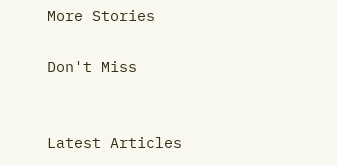More Stories

Don't Miss


Latest Articles